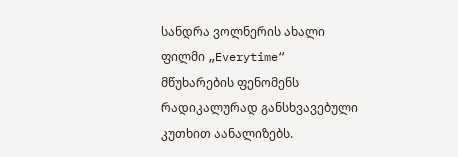სანდრა ვოლნერის ახალი ფილმი „Everytime“ მწუხარების ფენომენს რადიკალურად განსხვავებული კუთხით აანალიზებს.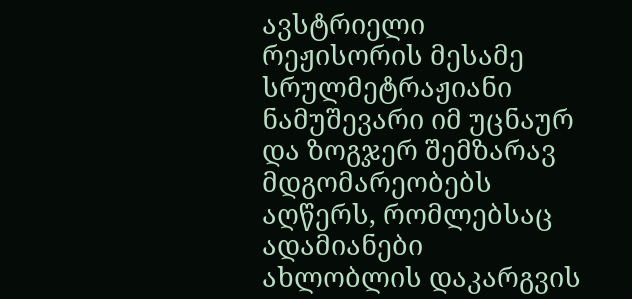ავსტრიელი რეჟისორის მესამე სრულმეტრაჟიანი ნამუშევარი იმ უცნაურ და ზოგჯერ შემზარავ მდგომარეობებს აღწერს, რომლებსაც ადამიანები ახლობლის დაკარგვის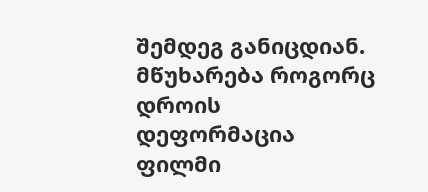შემდეგ განიცდიან.
მწუხარება როგორც დროის დეფორმაცია
ფილმი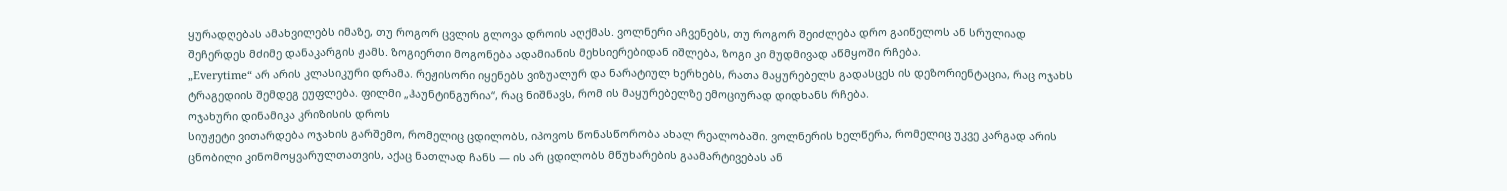ყურადღებას ამახვილებს იმაზე, თუ როგორ ცვლის გლოვა დროის აღქმას. ვოლნერი აჩვენებს, თუ როგორ შეიძლება დრო გაიწელოს ან სრულიად შეჩერდეს მძიმე დანაკარგის ჟამს. ზოგიერთი მოგონება ადამიანის მეხსიერებიდან იშლება, ზოგი კი მუდმივად აწმყოში რჩება.
„Everytime“ არ არის კლასიკური დრამა. რეჟისორი იყენებს ვიზუალურ და ნარატიულ ხერხებს, რათა მაყურებელს გადასცეს ის დეზორიენტაცია, რაც ოჯახს ტრაგედიის შემდეგ ეუფლება. ფილმი „ჰაუნტინგურია“, რაც ნიშნავს, რომ ის მაყურებელზე ემოციურად დიდხანს რჩება.
ოჯახური დინამიკა კრიზისის დროს
სიუჟეტი ვითარდება ოჯახის გარშემო, რომელიც ცდილობს, იპოვოს წონასწორობა ახალ რეალობაში. ვოლნერის ხელწერა, რომელიც უკვე კარგად არის ცნობილი კინომოყვარულთათვის, აქაც ნათლად ჩანს — ის არ ცდილობს მწუხარების გაამარტივებას ან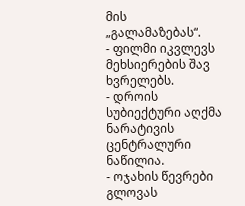მის „გალამაზებას“.
- ფილმი იკვლევს მეხსიერების შავ ხვრელებს.
- დროის სუბიექტური აღქმა ნარატივის ცენტრალური ნაწილია.
- ოჯახის წევრები გლოვას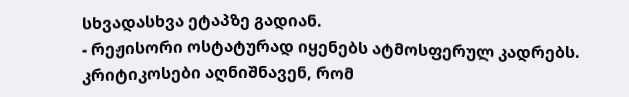სხვადასხვა ეტაპზე გადიან.
- რეჟისორი ოსტატურად იყენებს ატმოსფერულ კადრებს.
კრიტიკოსები აღნიშნავენ, რომ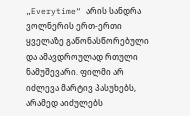„Everytime“ არის სანდრა ვოლნერის ერთ-ერთი ყველაზე გაწონასწორებული და ამავდროულად რთული ნამუშევარი. ფილმი არ იძლევა მარტივ პასუხებს, არამედ აიძულებს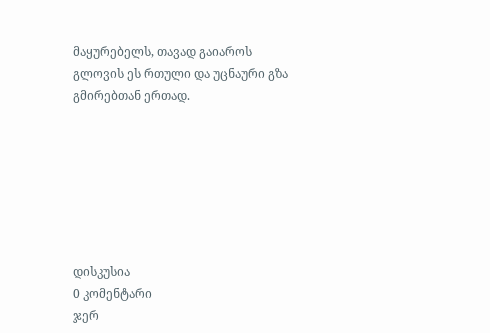მაყურებელს, თავად გაიაროს გლოვის ეს რთული და უცნაური გზა გმირებთან ერთად.







დისკუსია
0 კომენტარი
ჯერ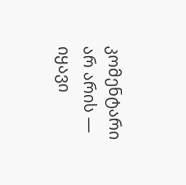კომენტარი არ არის — იყავი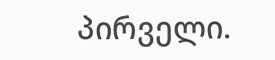პირველი.